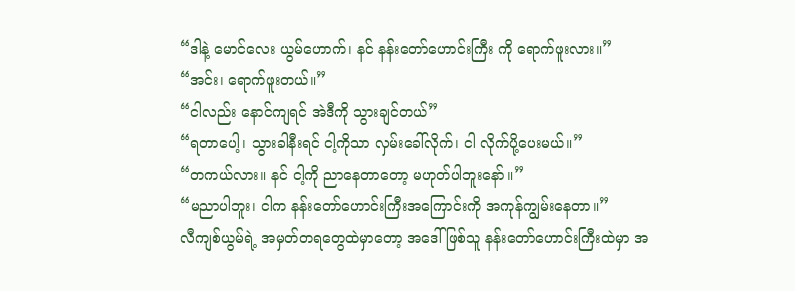“ဒါနဲ့ မောင်လေး ယွမ်ဟောက်၊ နင် နန်းတော်ဟောင်းကြီး ကို ရောက်ဖူးလား။”
“အင်း၊ ရောက်ဖူးတယ်။”
“ငါလည်း နောင်ကျရင် အဲဒီကို သွားချင်တယ်”
“ရတာပေါ့၊ သွားခါနီးရင် ငါ့ကိုသာ လှမ်းခေါ်လိုက်၊ ငါ လိုက်ပို့ပေးမယ်။”
“တကယ်လား။ နင် ငါ့ကို ညာနေတာတော့ မဟုတ်ပါဘူးနော်။”
“မညာပါဘူး၊ ငါက နန်းတော်ဟောင်းကြီးအကြောင်းကို အကုန်ကျွမ်းနေတာ။”
လီကျစ်ယွမ်ရဲ့ အမှတ်တရတွေထဲမှာတော့ အဒေါ်ဖြစ်သူ နန်းတော်ဟောင်းကြီးထဲမှာ အ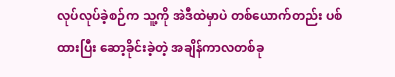လုပ်လုပ်ခဲ့စဉ်က သူ့ကို အဲဒီထဲမှာပဲ တစ်ယောက်တည်း ပစ်ထားပြီး ဆော့ခိုင်းခဲ့တဲ့ အချိန်ကာလတစ်ခု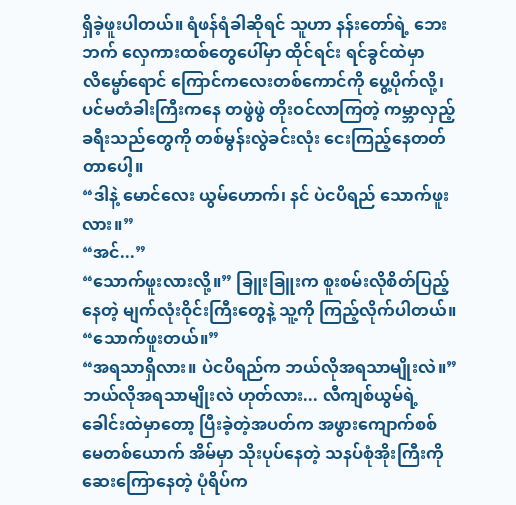ရှိခဲ့ဖူးပါတယ်။ ရံဖန်ရံခါဆိုရင် သူဟာ နန်းတော်ရဲ့ ဘေးဘက် လှေကားထစ်တွေပေါ်မှာ ထိုင်ရင်း ရင်ခွင်ထဲမှာ လိမ္မော်ရောင် ကြောင်ကလေးတစ်ကောင်ကို ပွေ့ပိုက်လို့၊ ပင်မတံခါးကြီးကနေ တဖွဲဖွဲ တိုးဝင်လာကြတဲ့ ကမ္ဘာလှည့်ခရီးသည်တွေကို တစ်မွန်းလွဲခင်းလုံး ငေးကြည့်နေတတ်တာပေါ့။
“ဒါနဲ့ မောင်လေး ယွမ်ဟောက်၊ နင် ပဲငပိရည် သောက်ဖူးလား။”
“အင်...”
“သောက်ဖူးလားလို့။” ခြူးခြူးက စူးစမ်းလိုစိတ်ပြည့်နေတဲ့ မျက်လုံးဝိုင်းကြီးတွေနဲ့ သူ့ကို ကြည့်လိုက်ပါတယ်။
“သောက်ဖူးတယ်။”
“အရသာရှိလား။ ပဲငပိရည်က ဘယ်လိုအရသာမျိုးလဲ။”
ဘယ်လိုအရသာမျိုးလဲ ဟုတ်လား... လီကျစ်ယွမ်ရဲ့ ခေါင်းထဲမှာတော့ ပြီးခဲ့တဲ့အပတ်က အဖွားကျောက်စစ်မေတစ်ယောက် အိမ်မှာ သိုးပုပ်နေတဲ့ သနပ်စုံအိုးကြီးကို ဆေးကြောနေတဲ့ ပုံရိပ်က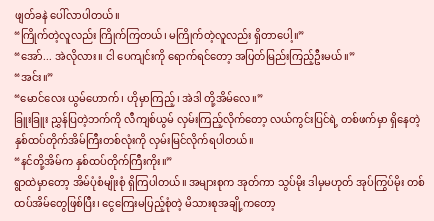ဖျတ်ခနဲ ပေါ်လာပါတယ်။
“ကြိုက်တဲ့လူလည်း ကြိုက်ကြတယ်၊ မကြိုက်တဲ့လူလည်း ရှိတာပေါ့။”
“အော်... အဲလိုလား။ ငါ ပေကျင်းကို ရောက်ရင်တော့ အပြတ်မြည်းကြည့်ဦးမယ်။”
“အင်း။”
“မောင်လေး ယွမ်ဟောက်၊ ဟိုမှာကြည့်၊ အဲဒါ တို့အိမ်လေ။”
ခြူးခြူး ညွှန်ပြတဲ့ဘက်ကို လီကျစ်ယွမ် လှမ်းကြည့်လိုက်တော့ လယ်ကွင်းပြင်ရဲ့ တစ်ဖက်မှာ ရှိနေတဲ့ နှစ်ထပ်တိုက်အိမ်ကြီးတစ်လုံးကို လှမ်းမြင်လိုက်ရပါတယ်။
“နင်တို့အိမ်က နှစ်ထပ်တိုက်ကြီးကိုး။”
ရွာထဲမှာတော့ အိမ်ပုံစံမျိုးစုံ ရှိကြပါတယ်။ အများစုက အုတ်ကာ သွပ်မိုး ဒါမှမဟုတ် အုပ်ကြွပ်မိုး တစ်ထပ်အိမ်တွေဖြစ်ပြီး၊ ငွေကြေးမပြည့်စုံတဲ့ မိသားစုအချို့ကတော့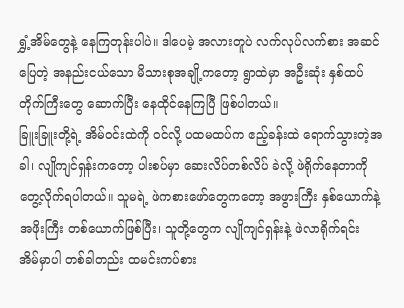ရွှံ့အိမ်တွေနဲ့ နေကြတုန်းပါပဲ။ ဒါပေမဲ့ အလားတူပဲ လက်လုပ်လက်စား အဆင်ပြေတဲ့ အနည်းငယ်သော မိသားစုအချို့ကတော့ ရွာထဲမှာ အဦးဆုံး နှစ်ထပ်တိုက်ကြီးတွေ ဆောက်ပြီး နေထိုင်နေကြပြီ ဖြစ်ပါတယ်။
ခြူးခြူးတို့ရဲ့ အိမ်ဝင်းထဲကို ဝင်လို့ ပထမထပ်က ဧည့်ခန်းထဲ ရောက်သွားတဲ့အခါ၊ လျိုကျင်ရှန်းကတော့ ပါးစပ်မှာ ဆေးလိပ်တစ်လိပ် ခဲလို့ ဖဲရိုက်နေတာကို တွေ့လိုက်ရပါတယ်။ သူမရဲ့ ဖဲကစားဖော်တွေကတော့ အဖွားကြီး နှစ်ယောက်နဲ့ အဖိုးကြီး တစ်ယောက်ဖြစ်ပြီး၊ သူတို့တွေက လျိုကျင်ရှန်းနဲ့ ဖဲလာရိုက်ရင်း အိမ်မှာပါ တစ်ခါတည်း ထမင်းကပ်စား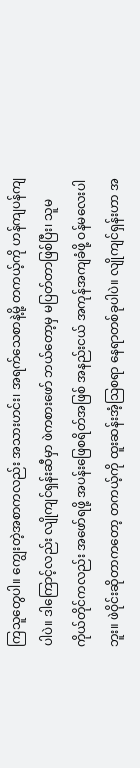ကြသူတွေပါ။ ကျွေးတဲ့အစာကလည်း အသားဟင်း၊ အရက်သေစာနဲ့မို့ တကယ့်ကို ဟန်ကျပန်ကျပါပဲ။ ဒါကြောင့်လည်း လျိုကျင်ရှန်းဆီမှာ ဖဲကစားဖော် ဘယ်တော့မှ မပြတ်တာဖြစ်ပြီး၊ သူမကိုယ်တိုင်ကလည်း အဖော်ရဖို့ အပန်းဖြေစရိတ်အဖြစ် အနည်းငယ် အကုန်အကျခံဖို့ ဝန်မလေးပါဘူး။ ဖဲဝိုင်းဆိုတာကတော့ တကယ့်ကို ထူးဆန်းအံ့ဩစရာ နေရာတစ်ခုပါပဲ။ လျိုကျင်ရှန်းဟာ အ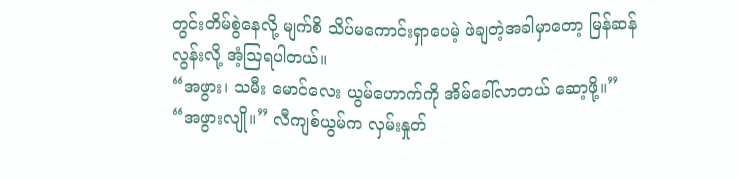တွင်းတိမ်စွဲနေလို့ မျက်စိ သိပ်မကောင်းရှာပေမဲ့ ဖဲချတဲ့အခါမှာတော့ မြန်ဆန်လွန်းလို့ အံ့ဩရပါတယ်။
“အဖွား၊ သမီး မောင်လေး ယွမ်ဟောက်ကို အိမ်ခေါ်လာတယ် ဆော့ဖို့။”
“အဖွားလျို။” လီကျစ်ယွမ်က လှမ်းနှုတ်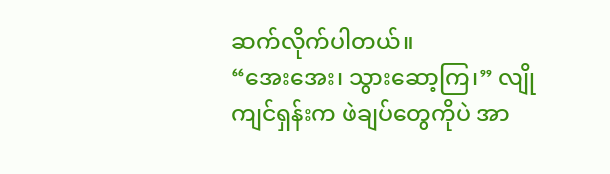ဆက်လိုက်ပါတယ်။
“အေးအေး၊ သွားဆော့ကြ၊” လျိုကျင်ရှန်းက ဖဲချပ်တွေကိုပဲ အာ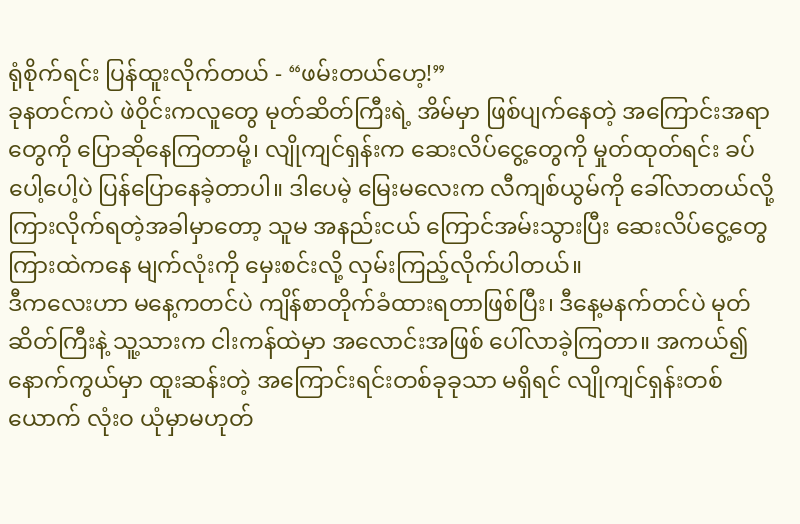ရုံစိုက်ရင်း ပြန်ထူးလိုက်တယ် - “ဖမ်းတယ်ဟေ့!”
ခုနတင်ကပဲ ဖဲဝိုင်းကလူတွေ မုတ်ဆိတ်ကြီးရဲ့ အိမ်မှာ ဖြစ်ပျက်နေတဲ့ အကြောင်းအရာတွေကို ပြောဆိုနေကြတာမို့၊ လျိုကျင်ရှန်းက ဆေးလိပ်ငွေ့တွေကို မှုတ်ထုတ်ရင်း ခပ်ပေါ့ပေါ့ပဲ ပြန်ပြောနေခဲ့တာပါ။ ဒါပေမဲ့ မြေးမလေးက လီကျစ်ယွမ်ကို ခေါ်လာတယ်လို့ ကြားလိုက်ရတဲ့အခါမှာတော့ သူမ အနည်းငယ် ကြောင်အမ်းသွားပြီး ဆေးလိပ်ငွေ့တွေကြားထဲကနေ မျက်လုံးကို မှေးစင်းလို့ လှမ်းကြည့်လိုက်ပါတယ်။
ဒီကလေးဟာ မနေ့ကတင်ပဲ ကျိန်စာတိုက်ခံထားရတာဖြစ်ပြီး၊ ဒီနေ့မနက်တင်ပဲ မုတ်ဆိတ်ကြီးနဲ့ သူ့သားက ငါးကန်ထဲမှာ အလောင်းအဖြစ် ပေါ်လာခဲ့ကြတာ။ အကယ်၍ နောက်ကွယ်မှာ ထူးဆန်းတဲ့ အကြောင်းရင်းတစ်ခုခုသာ မရှိရင် လျိုကျင်ရှန်းတစ်ယောက် လုံးဝ ယုံမှာမဟုတ်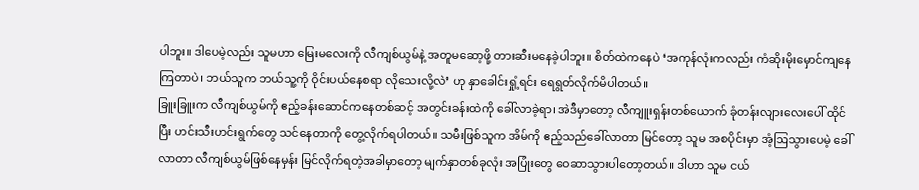ပါဘူး။ ဒါပေမဲ့လည်း သူမဟာ မြေးမလေးကို လီကျစ်ယွမ်နဲ့ အတူမဆော့ဖို့ တားဆီးမနေခဲ့ပါဘူး။ စိတ်ထဲကနေပဲ ‘အကုန်လုံးကလည်း ကံဆိုးမိုးမှောင်ကျနေကြတာပဲ၊ ဘယ်သူက ဘယ်သူ့ကို ဝိုင်းပယ်နေစရာ လိုသေးလို့လဲ’ ဟု နှာခေါင်းရှုံ့ရင်း ရေရွတ်လိုက်မိပါတယ်။
ခြူးခြူးက လီကျစ်ယွမ်ကို ဧည့်ခန်းဆောင်ကနေတစ်ဆင့် အတွင်းခန်းထဲကို ခေါ်လာခဲ့ရာ၊ အဲဒီမှာတော့ လီကျူးရှန်းတစ်ယောက် ခုံတန်းလျားလေးပေါ် ထိုင်ပြီး ဟင်းသီးဟင်းရွက်တွေ သင်နေတာကို တွေ့လိုက်ရပါတယ်။ သမီးဖြစ်သူက အိမ်ကို ဧည့်သည်ခေါ်လာတာ မြင်တော့ သူမ အစပိုင်းမှာ အံ့ဩသွားပေမဲ့ ခေါ်လာတာ လီကျစ်ယွမ်ဖြစ်နေမှန်း မြင်လိုက်ရတဲ့အခါမှာတော့ မျက်နှာတစ်ခုလုံး အပြုံးတွေ ဝေဆာသွားပါတော့တယ်။ ဒါဟာ သူမ ငယ်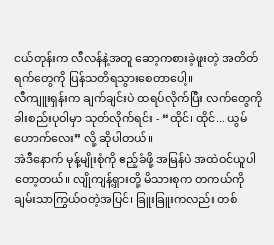ငယ်တုန်းက လီလန်နဲ့အတူ ဆော့ကစားခဲ့ဖူးတဲ့ အတိတ်ရက်တွေကို ပြန်သတိရသွားစေတာပေါ့။
လီကျူးရှန်းက ချက်ချင်းပဲ ထရပ်လိုက်ပြီး လက်တွေကို ခါးစည်းပုဝါမှာ သုတ်လိုက်ရင်း - “ထိုင်၊ ထိုင်... ယွမ်ဟောက်လေး” လို့ ဆိုပါတယ်။
အဲဒီနောက် မုန့်မျိုးစုံကို ဧည့်ခံဖို့ အမြန်ပဲ အထဲဝင်ယူပါတော့တယ်။ လျိုကျန့်ရှားတို့ မိသားစုက တကယ်ကို ချမ်းသာကြွယ်ဝတဲ့အပြင်၊ ခြူးခြူးကလည်း တစ်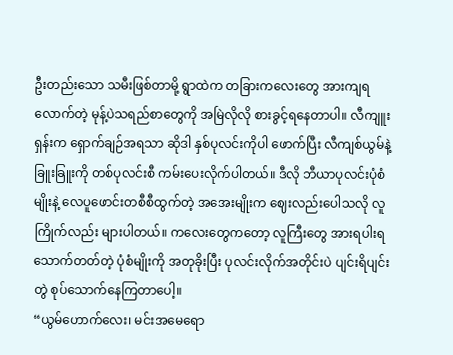ဦးတည်းသော သမီးဖြစ်တာမို့ ရွာထဲက တခြားကလေးတွေ အားကျရလောက်တဲ့ မုန့်ပဲသရည်စာတွေကို အမြဲလိုလို စားခွင့်ရနေတာပါ။ လီကျူးရှန်းက ရှောက်ချဉ်အရသာ ဆိုဒါ နှစ်ပုလင်းကိုပါ ဖောက်ပြီး လီကျစ်ယွမ်နဲ့ ခြူးခြူးကို တစ်ပုလင်းစီ ကမ်းပေးလိုက်ပါတယ်။ ဒီလို ဘီယာပုလင်းပုံစံမျိုးနဲ့ လေပူဖောင်းတစီစီထွက်တဲ့ အအေးမျိုးက ဈေးလည်းပေါသလို လူကြိုက်လည်း များပါတယ်။ ကလေးတွေကတော့ လူကြီးတွေ အားရပါးရ သောက်တတ်တဲ့ ပုံစံမျိုးကို အတုခိုးပြီး ပုလင်းလိုက်အတိုင်းပဲ ပျင်းရိပျင်းတွဲ စုပ်သောက်နေကြတာပေါ့။
“ယွမ်ဟောက်လေး၊ မင်းအမေရော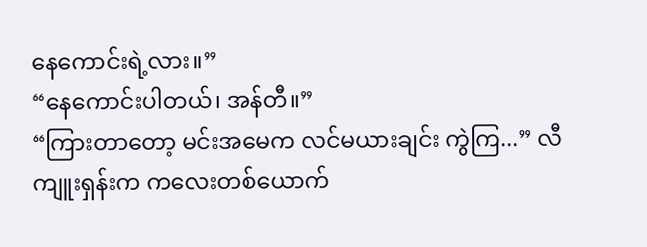နေကောင်းရဲ့လား။”
“နေကောင်းပါတယ်၊ အန်တီ။”
“ကြားတာတော့ မင်းအမေက လင်မယားချင်း ကွဲကြ...” လီကျူးရှန်းက ကလေးတစ်ယောက်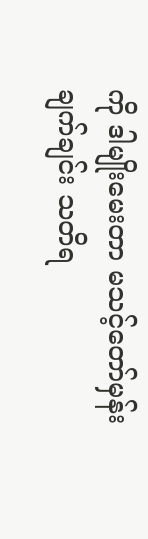ကို ဒါမျိုးမေးတာ မသင့်တော်မှန်း ချက်ချင်း သတိရ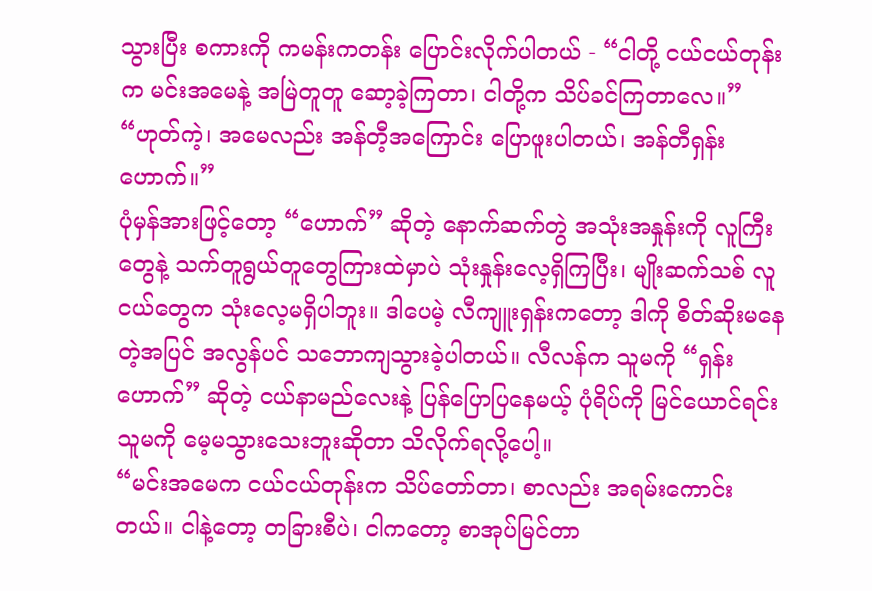သွားပြီး စကားကို ကမန်းကတန်း ပြောင်းလိုက်ပါတယ် - “ငါတို့ ငယ်ငယ်တုန်းက မင်းအမေနဲ့ အမြဲတူတူ ဆော့ခဲ့ကြတာ၊ ငါတို့က သိပ်ခင်ကြတာလေ။”
“ဟုတ်ကဲ့၊ အမေလည်း အန်တီ့အကြောင်း ပြောဖူးပါတယ်၊ အန်တီရှန်းဟောက်။”
ပုံမှန်အားဖြင့်တော့ “ဟောက်” ဆိုတဲ့ နောက်ဆက်တွဲ အသုံးအနှုန်းကို လူကြီးတွေနဲ့ သက်တူရွယ်တူတွေကြားထဲမှာပဲ သုံးနှုန်းလေ့ရှိကြပြီး၊ မျိုးဆက်သစ် လူငယ်တွေက သုံးလေ့မရှိပါဘူး။ ဒါပေမဲ့ လီကျူးရှန်းကတော့ ဒါကို စိတ်ဆိုးမနေတဲ့အပြင် အလွန်ပင် သဘောကျသွားခဲ့ပါတယ်။ လီလန်က သူမကို “ရှန်းဟောက်” ဆိုတဲ့ ငယ်နာမည်လေးနဲ့ ပြန်ပြောပြနေမယ့် ပုံရိပ်ကို မြင်ယောင်ရင်း သူမကို မေ့မသွားသေးဘူးဆိုတာ သိလိုက်ရလို့ပေါ့။
“မင်းအမေက ငယ်ငယ်တုန်းက သိပ်တော်တာ၊ စာလည်း အရမ်းကောင်းတယ်။ ငါနဲ့တော့ တခြားစီပဲ၊ ငါကတော့ စာအုပ်မြင်တာ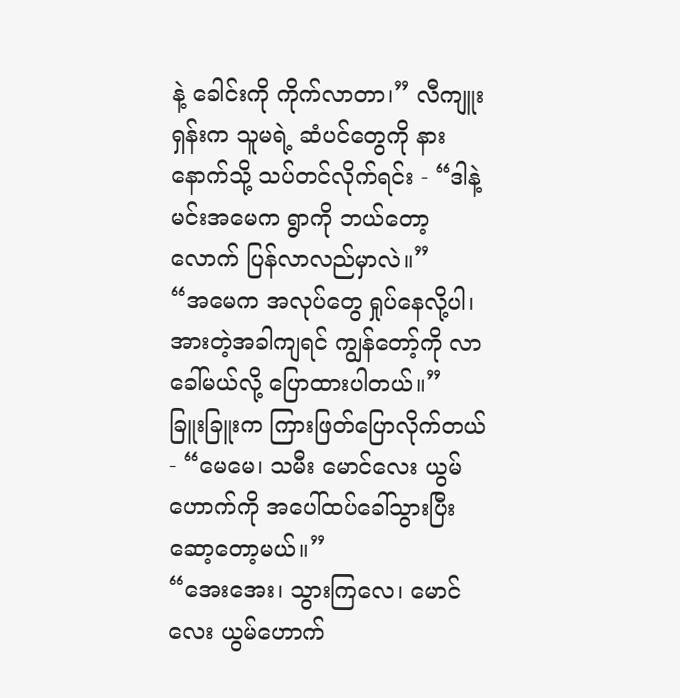နဲ့ ခေါင်းကို ကိုက်လာတာ၊” လီကျူးရှန်းက သူမရဲ့ ဆံပင်တွေကို နားနောက်သို့ သပ်တင်လိုက်ရင်း - “ဒါနဲ့ မင်းအမေက ရွာကို ဘယ်တော့လောက် ပြန်လာလည်မှာလဲ။”
“အမေက အလုပ်တွေ ရှုပ်နေလို့ပါ၊ အားတဲ့အခါကျရင် ကျွန်တော့်ကို လာခေါ်မယ်လို့ ပြောထားပါတယ်။”
ခြူးခြူးက ကြားဖြတ်ပြောလိုက်တယ် - “မေမေ၊ သမီး မောင်လေး ယွမ်ဟောက်ကို အပေါ်ထပ်ခေါ်သွားပြီး ဆော့တော့မယ်။”
“အေးအေး၊ သွားကြလေ၊ မောင်လေး ယွမ်ဟောက်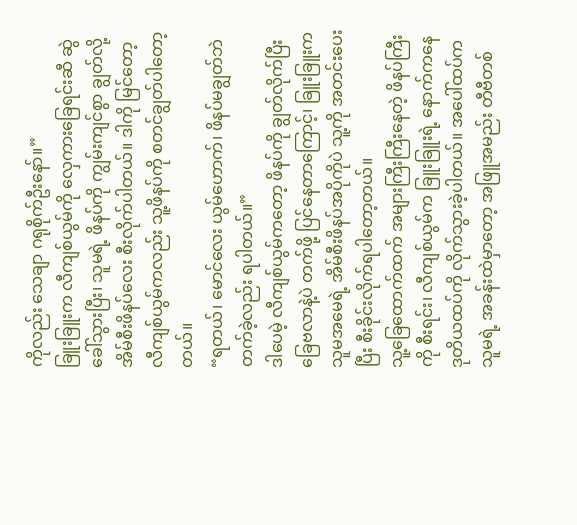ကိုလည်း သေချာ ဂရုစိုက်ဦးနော်။”
ခြူးခြူးက လီကျစ်ယွမ်ကို လှေကားခြေရင်းဆီ ဆွဲခေါ်သွားပြီး၊ သူမရဲ့ ဖိနပ်ကို ကျွမ်းကျင်စွာ ချွတ်လို့ အိမ်စီးဖိနပ်လေး စီးလိုက်ပါတယ်။ ဒါကို မြင်တော့ လီကျစ်ယွမ်ကလည်း သူ့ဖိနပ်ကို စတင်ချွတ်ပါတော့တယ်။
“ရတယ်၊ မောင်လေး ယွမ်ဟောက်၊ ဖိနပ်မချွတ်ဘဲ တက်ခဲ့လည်း ရပါတယ်။”
ဒါပေမဲ့ လီကျစ်ယွမ်ကတော့ ဖိနပ်ကို ချွတ်လိုက်ပြီး ခြေဗလာနဲ့ပဲ တက်ဖို့ ပြင်နေတာကြောင့်၊ ခြူးခြူးက သူမအမေရဲ့ အိမ်စီးဖိနပ်အပိုကိုပဲ သူ့ကို အတင်းပေးပြီး စီးခိုင်းလိုက်ရပါတော့တယ်။
သူ့ခြေထောက်ထက် အများကြီးကြီးနေတဲ့ ဖိနပ်ကြီးကို စီးရင်း၊ လီကျစ်ယွမ်က ခြူးခြူးရဲ့ နောက်ကနေ ဒုတိယထပ်ကို လိုက်သွားခဲ့ပါတယ်။ အပေါ်ထပ်က သူမရဲ့ အခန်းထဲမှာတော့ အဖြူအမည်း တီဗီတစ်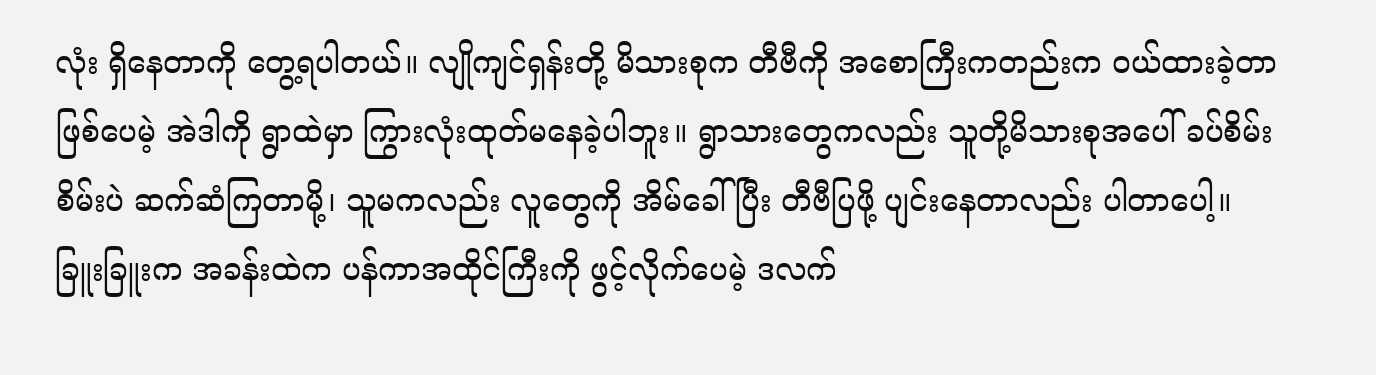လုံး ရှိနေတာကို တွေ့ရပါတယ်။ လျိုကျင်ရှန်းတို့ မိသားစုက တီဗီကို အစောကြီးကတည်းက ဝယ်ထားခဲ့တာ ဖြစ်ပေမဲ့ အဲဒါကို ရွာထဲမှာ ကြွားလုံးထုတ်မနေခဲ့ပါဘူး။ ရွာသားတွေကလည်း သူတို့မိသားစုအပေါ် ခပ်စိမ်းစိမ်းပဲ ဆက်ဆံကြတာမို့၊ သူမကလည်း လူတွေကို အိမ်ခေါ်ပြီး တီဗီပြဖို့ ပျင်းနေတာလည်း ပါတာပေါ့။
ခြူးခြူးက အခန်းထဲက ပန်ကာအထိုင်ကြီးကို ဖွင့်လိုက်ပေမဲ့ ဒလက်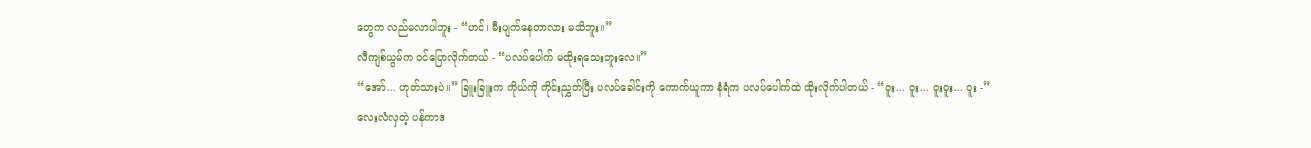တွေက လည်မလာပါဘူး - “ဟင်၊ မီးပျက်နေတာလား မသိဘူး။”
လီကျစ်ယွမ်က ဝင်ပြောလိုက်တယ် - “ပလပ်ပေါက် မထိုးရသေးဘူးလေ။”
“အော်... ဟုတ်သားပဲ။” ခြူးခြူးက ကိုယ်ကို ကိုင်းညွှတ်ပြီး ပလပ်ခေါင်းကို ကောက်ယူကာ နံရံက ပလပ်ပေါက်ထဲ ထိုးလိုက်ပါတယ် - “ဝူး... ဝူး... ဝူးဝူး... ဝူး -”
လေးလံလှတဲ့ ပန်ကာဒ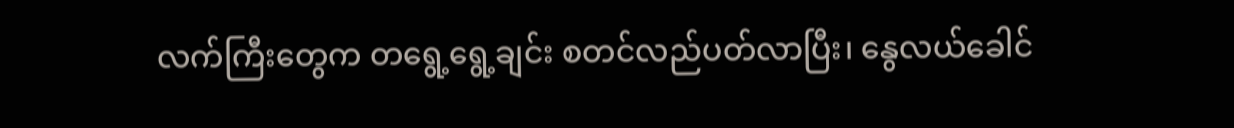လက်ကြီးတွေက တရွေ့ရွေ့ချင်း စတင်လည်ပတ်လာပြီး၊ နွေလယ်ခေါင်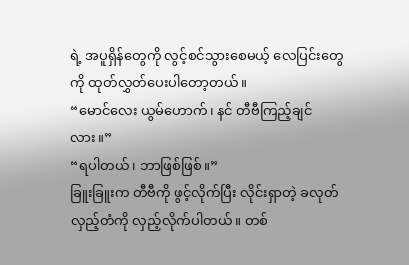ရဲ့ အပူရှိန်တွေကို လွင့်စင်သွားစေမယ့် လေပြင်းတွေကို ထုတ်လွှတ်ပေးပါတော့တယ်။
“မောင်လေး ယွမ်ဟောက်၊ နင် တီဗီကြည့်ချင်လား။”
“ရပါတယ်၊ ဘာဖြစ်ဖြစ်။”
ခြူးခြူးက တီဗီကို ဖွင့်လိုက်ပြီး လိုင်းရှာတဲ့ ခလုတ်လှည့်တံကို လှည့်လိုက်ပါတယ်။ တစ်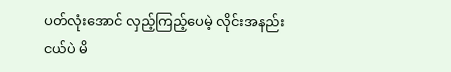ပတ်လုံးအောင် လှည့်ကြည့်ပေမဲ့ လိုင်းအနည်းငယ်ပဲ မိ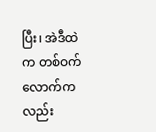ပြီး၊ အဲဒီထဲက တစ်ဝက်လောက်ကလည်း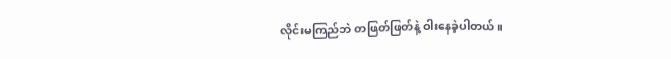လိုင်းမကြည်ဘဲ တဖြတ်ဖြတ်နဲ့ ဝါးနေခဲ့ပါတယ်။